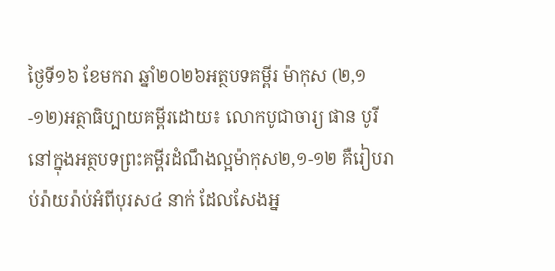ថ្ងៃទី១៦ ខែមករា ឆ្នាំ២០២៦អត្ថបទគម្ពីរ ម៉ាកុស (២,១-១២)អត្ថាធិប្បាយគម្ពីរដោយ៖ លោកបូជាចារ្យ ផាន បូរី
នៅក្នុងអត្ថបទព្រះគម្ពីរដំណឹងល្អម៉ាកុស២,១-១២ គឺរៀបរាប់រ៉ាយរ៉ាប់អំពីបុរស៤ នាក់ ដែលសែងអ្ន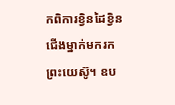កពិការខ្វិនដៃខ្វិនជើងម្នាក់មករកព្រះយេស៊ូ។ ឧប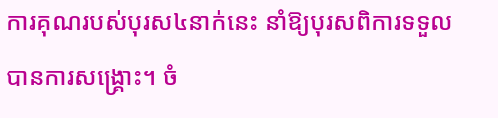ការគុណរបស់បុរស៤នាក់នេះ នាំឱ្យបុរសពិការទទួលបានការសង្គ្រោះ។ ចំ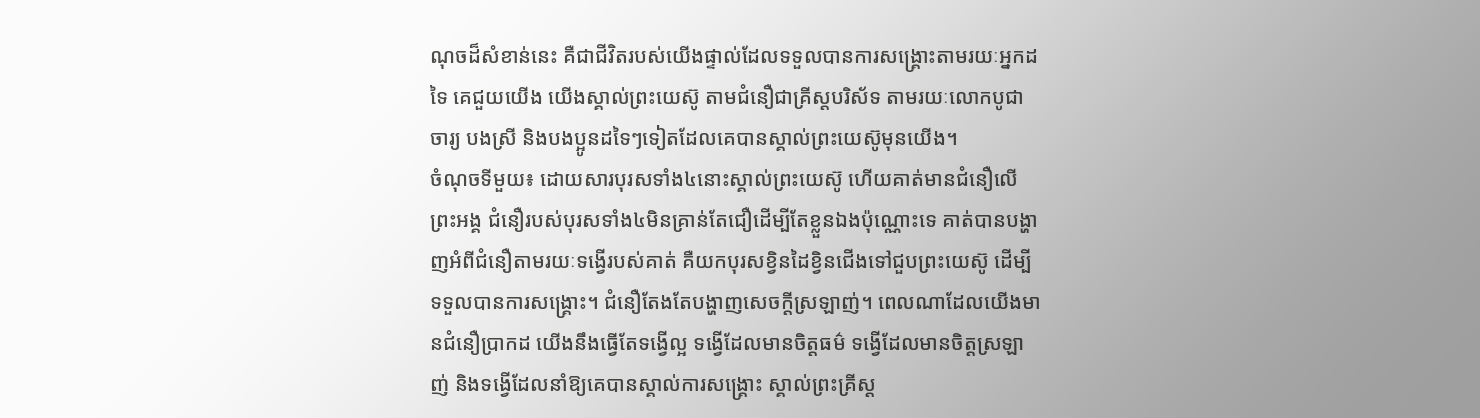ណុចដ៏សំខាន់នេះ គឺជាជីវិតរបស់យើងផ្ទាល់ដែលទទួលបានការសង្គ្រោះតាមរយៈអ្នកដទៃ គេជួយយើង យើងស្គាល់ព្រះយេស៊ូ តាមជំនឿជាគ្រីស្ដបរិស័ទ តាមរយៈលោកបូជាចារ្យ បងស្រី និងបងប្អូនដទៃៗទៀតដែលគេបានស្គាល់ព្រះយេស៊ូមុនយើង។
ចំណុចទីមួយ៖ ដោយសារបុរសទាំង៤នោះស្គាល់ព្រះយេស៊ូ ហើយគាត់មានជំនឿលើព្រះអង្គ ជំនឿរបស់បុរសទាំង៤មិនគ្រាន់តែជឿដើម្បីតែខ្លួនឯងប៉ុណ្ណោះទេ គាត់បានបង្ហាញអំពីជំនឿតាមរយៈទង្វើរបស់គាត់ គឺយកបុរសខ្វិនដៃខ្វិនជើងទៅជួបព្រះយេស៊ូ ដើម្បីទទួលបានការសង្គ្រោះ។ ជំនឿតែងតែបង្ហាញសេចក្ដីស្រឡាញ់។ ពេលណាដែលយើងមានជំនឿប្រាកដ យើងនឹងធ្វើតែទង្វើល្អ ទង្វើដែលមានចិត្តធម៌ ទង្វើដែលមានចិត្តស្រឡាញ់ និងទង្វើដែលនាំឱ្យគេបានស្គាល់ការសង្គ្រោះ ស្គាល់ព្រះគ្រីស្ដ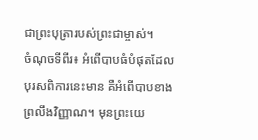ជាព្រះបុត្រារបស់ព្រះជាម្ចាស់។
ចំណុចទីពីរ៖ អំពើបាបធំបំផុតដែលបុរសពិការនេះមាន គឺអំពើបាបខាងព្រលឹងវិញ្ញាណ។ មុនព្រះយេ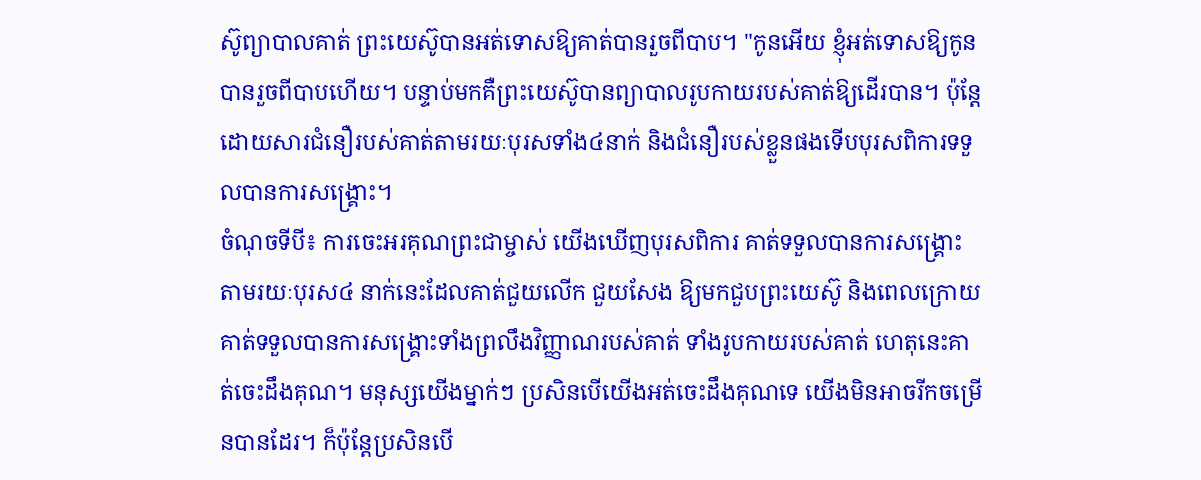ស៊ូព្យាបាលគាត់ ព្រះយេស៊ូបានអត់ទោសឱ្យគាត់បានរួចពីបាប។ "កូនអើយ ខ្ញុំអត់ទោសឱ្យកូនបានរួចពីបាបហើយ។ បន្ទាប់មកគឺព្រះយេស៊ូបានព្យាបាលរូបកាយរបស់គាត់ឱ្យដើរបាន។ ប៉ុន្តែដោយសារជំនឿរបស់គាត់តាមរយៈបុរសទាំង៤នាក់ និងជំនឿរបស់ខ្លួនផងទើបបុរសពិការទទួលបានការសង្គ្រោះ។
ចំណុចទីបី៖ ការចេះអរគុណព្រះជាម្ចាស់ យើងឃើញបុរសពិការ គាត់ទទួលបានការសង្គ្រោះតាមរយៈបុរស៤ នាក់នេះដែលគាត់ជួយលើក ជួយសែង ឱ្យមកជួបព្រះយេស៊ូ និងពេលក្រោយគាត់ទទួលបានការសង្គ្រោះទាំងព្រលឹងវិញ្ញាណរបស់គាត់ ទាំងរូបកាយរបស់គាត់ ហេតុនេះគាត់ចេះដឹងគុណ។ មនុស្សយើងម្នាក់ៗ ប្រសិនបើយើងអត់ចេះដឹងគុណទេ យើងមិនអាចរីកចម្រើនបានដែរ។ ក៏ប៉ុន្តែប្រសិនបើ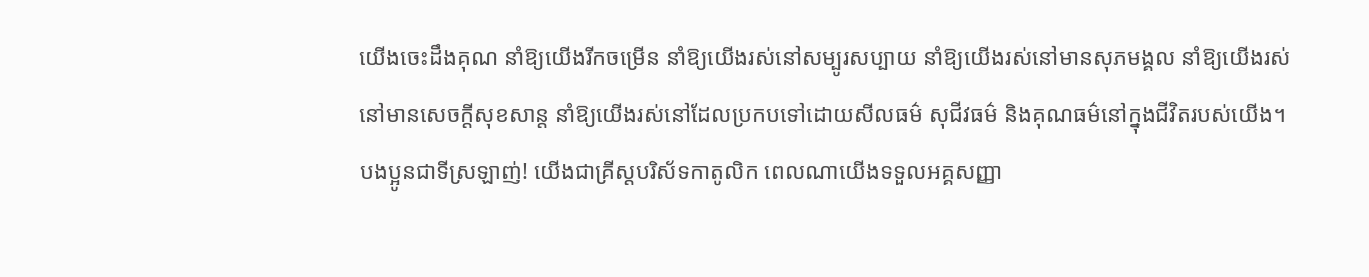យើងចេះដឹងគុណ នាំឱ្យយើងរីកចម្រើន នាំឱ្យយើងរស់នៅសម្បូរសប្បាយ នាំឱ្យយើងរស់នៅមានសុភមង្គល នាំឱ្យយើងរស់នៅមានសេចក្ដីសុខសាន្ត នាំឱ្យយើងរស់នៅដែលប្រកបទៅដោយសីលធម៌ សុជីវធម៌ និងគុណធម៌នៅក្នុងជីវិតរបស់យើង។
បងប្អូនជាទីស្រឡាញ់! យើងជាគ្រីស្ដបរិស័ទកាតូលិក ពេលណាយើងទទួលអគ្គសញ្ញា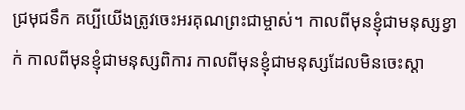ជ្រមុជទឹក គប្បីយើងត្រូវចេះអរគុណព្រះជាម្ចាស់។ កាលពីមុនខ្ញុំជាមនុស្សខ្វាក់ កាលពីមុនខ្ញុំជាមនុស្សពិការ កាលពីមុនខ្ញុំជាមនុស្សដែលមិនចេះស្ដា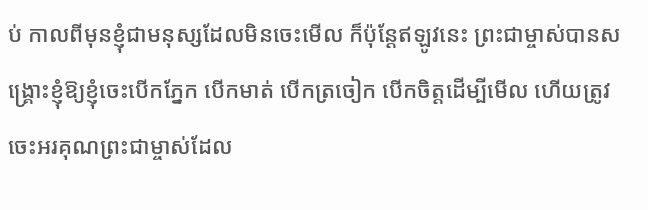ប់ កាលពីមុនខ្ញុំជាមនុស្សដែលមិនចេះមើល ក៏ប៉ុន្តែឥឡូវនេះ ព្រះជាម្ចាស់បានសង្គ្រោះខ្ញុំឱ្យខ្ញុំចេះបើកភ្នែក បើកមាត់ បើកត្រចៀក បើកចិត្តដើម្បីមើល ហើយត្រូវចេះអរគុណព្រះជាម្ចាស់ដែល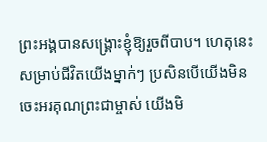ព្រះអង្គបានសង្គ្រោះខ្ញុំឱ្យរួចពីបាប។ ហេតុនេះសម្រាប់ជីវិតយើងម្នាក់ៗ ប្រសិនបើយើងមិនចេះអរគុណព្រះជាម្ចាស់ យើងមិ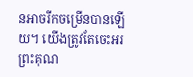នអាចរីកចម្រើនបានឡើយ។ យើងត្រូវតែចេះអរព្រះគុណ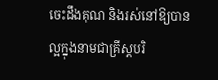ចេះដឹងគុណ និងរស់នៅឱ្យបានល្អក្នុងនាមជាគ្រីស្ដបរិ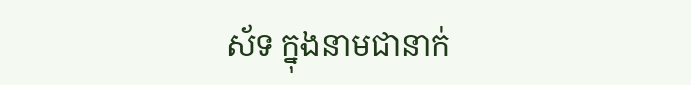ស័ទ ក្នុងនាមជានាក់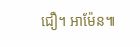ជឿ។ អាម៉ែន៕